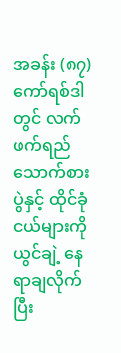အခန်း (၈၇)
ကော်ရစ်ဒါတွင် လက်ဖက်ရည်သောက်စားပွဲနှင့် ထိုင်ခုံငယ်များကို ယွင်ချဲ့ နေရာချလိုက်ပြီး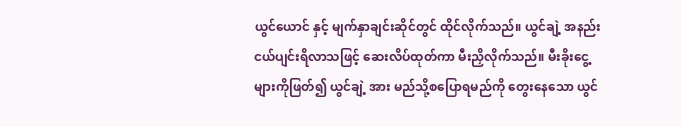ယွင်ယောင် နှင့် မျက်နှာချင်းဆိုင်တွင် ထိုင်လိုက်သည်။ ယွင်ချဲ့ အနည်းငယ်ပျင်းရိလာသဖြင့် ဆေးလိပ်ထုတ်ကာ မီးညှိလိုက်သည်။ မီးခိုးငွေ့များကိုဖြတ်၍ ယွင်ချဲ့ အား မည်သို့စပြောရမည်ကို တွေးနေသော ယွင်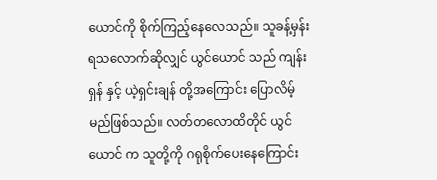ယောင်ကို စိုက်ကြည့်နေလေသည်။ သူခန့်မှန်းရသလောက်ဆိုလျှင် ယွင်ယောင် သည် ကျန်းရှန် နှင့် ယဲ့ရှင်းချန် တို့အကြောင်း ပြောလိမ့်မည်ဖြစ်သည်။ လတ်တလောထိတိုင် ယွင်ယောင် က သူတို့ကို ဂရုစိုက်ပေးနေကြောင်း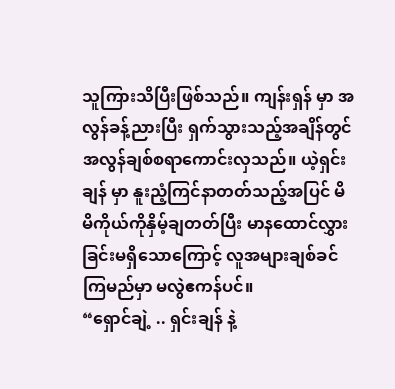သူကြားသိပြီးဖြစ်သည်။ ကျန်းရှန် မှာ အလွန်ခန့်ညားပြီး ရှက်သွားသည့်အချိန်တွင် အလွန်ချစ်စရာကောင်းလှသည်။ ယဲ့ရှင်းချန် မှာ နူးညံ့ကြင်နာတတ်သည့်အပြင် မိမိကိုယ်ကိုနှိမ့်ချတတ်ပြီး မာနထောင်လွှားခြင်းမရှိသောကြောင့် လူအများချစ်ခင်ကြမည်မှာ မလွဲဧကန်ပင်။
“ရှောင်ချဲ့ .. ရှင်းချန် နဲ့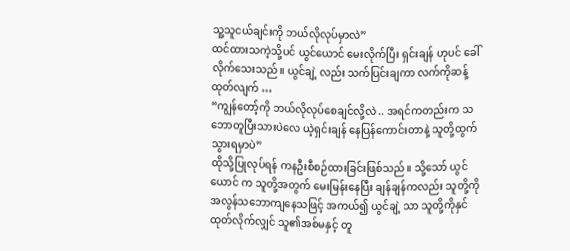သူ့သူငယ်ချင်းကို ဘယ်လိုလုပ်မှာလဲ”
ထင်ထားသကဲ့သို့ပင် ယွင်ယောင် မေးလိုက်ပြီး ရှင်းချန် ဟုပင် ခေါ်လိုက်သေးသည်။ ယွင်ချဲ့ လည်း သက်ပြင်းချကာ လက်ကိုဆန့်ထုတ်လျက် …
“ကျွန်တော့်ကို ဘယ်လိုလုပ်စေချင်လို့လဲ .. အရင်ကတည်းက သဘောတူပြီးသားပဲလေ ယဲ့ရှင်းချန် နေပြန်ကောင်းတာနဲ့ သူတို့ထွက်သွားရမှာပဲ”
ထိုသို့ပြုလုပ်ရန် ကနဦးစီစဉ်ထားခြင်းဖြစ်သည်။ သို့သော် ယွင်ယောင် က သူတို့အတွက် မေးမြန်းနေပြီး ချန်ချန်ကလည်း သူတို့ကို အလွန်သဘောကျနေသဖြင့် အကယ်၍ ယွင်ချဲ့ သာ သူတို့ကိုနှင်ထုတ်လိုက်လျှင် သူ၏အစ်မနှင့် တူ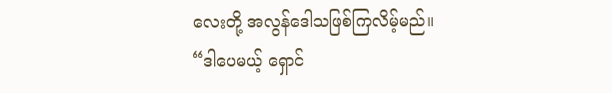လေးတို့ အလွန်ဒေါသဖြစ်ကြလိမ့်မည်။
“ဒါပေမယ့် ရှောင်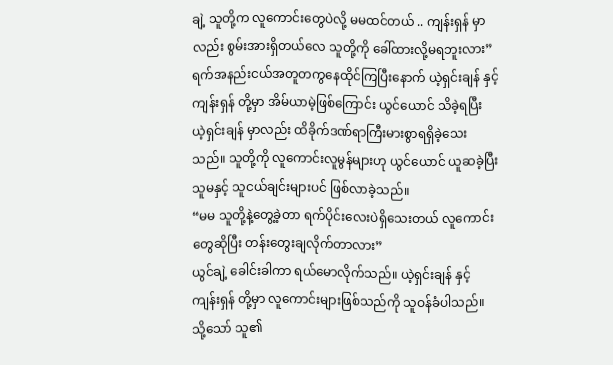ချဲ့ သူတို့က လူကောင်းတွေပဲလို့ မမထင်တယ် .. ကျန်းရှန် မှာလည်း စွမ်းအားရှိတယ်လေ သူတို့ကို ခေါ်ထားလို့မရဘူးလား”
ရက်အနည်းငယ်အတူတကွနေထိုင်ကြပြီးနောက် ယဲ့ရှင်းချန် နှင့် ကျန်းရှန် တို့မှာ အိမ်ယာမဲ့ဖြစ်ကြောင်း ယွင်ယောင် သိခဲ့ရပြီး ယဲ့ရှင်းချန် မှာလည်း ထိခိုက်ဒဏ်ရာကြီးမားစွာရရှိခဲ့သေးသည်။ သူတို့ကို လူကောင်းလူမွန်များဟု ယွင်ယောင် ယူဆခဲ့ပြီး သူမနှင့် သူငယ်ချင်းများပင် ဖြစ်လာခဲ့သည်။
“မမ သူတို့နဲ့တွေ့ခဲ့တာ ရက်ပိုင်းလေးပဲရှိသေးတယ် လူကောင်းတွေဆိုပြီး တန်းတွေးချလိုက်တာလား”
ယွင်ချဲ့ ခေါင်းခါကာ ရယ်မောလိုက်သည်။ ယဲ့ရှင်းချန် နှင့် ကျန်းရှန် တို့မှာ လူကောင်းများဖြစ်သည်ကို သူဝန်ခံပါသည်။ သို့သော် သူ၏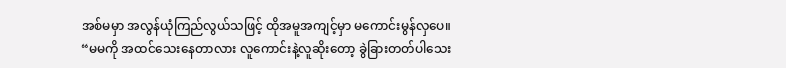အစ်မမှာ အလွန်ယုံကြည်လွယ်သဖြင့် ထိုအမူအကျင့်မှာ မကောင်းမွန်လှပေ။
“မမကို အထင်သေးနေတာလား လူကောင်းနဲ့လူဆိုးတော့ ခွဲခြားတတ်ပါသေး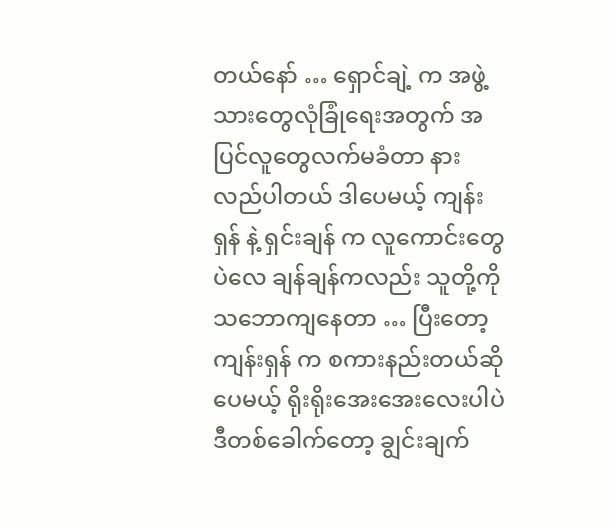တယ်နော် … ရှောင်ချဲ့ က အဖွဲ့သားတွေလုံခြုံရေးအတွက် အပြင်လူတွေလက်မခံတာ နားလည်ပါတယ် ဒါပေမယ့် ကျန်းရှန် နဲ့ ရှင်းချန် က လူကောင်းတွေပဲလေ ချန်ချန်ကလည်း သူတို့ကို သဘောကျနေတာ … ပြီးတော့ ကျန်းရှန် က စကားနည်းတယ်ဆိုပေမယ့် ရိုးရိုးအေးအေးလေးပါပဲ ဒီတစ်ခေါက်တော့ ချွင်းချက်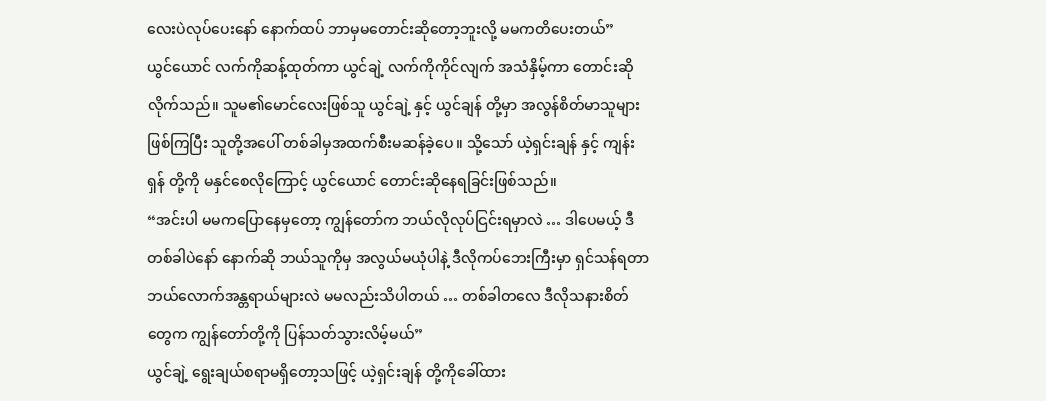လေးပဲလုပ်ပေးနော် နောက်ထပ် ဘာမှမတောင်းဆိုတော့ဘူးလို့ မမကတိပေးတယ်”
ယွင်ယောင် လက်ကိုဆန့်ထုတ်ကာ ယွင်ချဲ့ လက်ကိုကိုင်လျက် အသံနှိမ့်ကာ တောင်းဆိုလိုက်သည်။ သူမ၏မောင်လေးဖြစ်သူ ယွင်ချဲ့ နှင့် ယွင်ချန် တို့မှာ အလွန်စိတ်မာသူများဖြစ်ကြပြီး သူတို့အပေါ် တစ်ခါမှအထက်စီးမဆန်ခဲ့ပေ။ သို့သော် ယဲ့ရှင်းချန် နှင့် ကျန်းရှန် တို့ကို မနှင်စေလိုကြောင့် ယွင်ယောင် တောင်းဆိုနေရခြင်းဖြစ်သည်။
“အင်းပါ မမကပြောနေမှတော့ ကျွန်တော်က ဘယ်လိုလုပ်ငြင်းရမှာလဲ … ဒါပေမယ့် ဒီတစ်ခါပဲနော် နောက်ဆို ဘယ်သူကိုမှ အလွယ်မယုံပါနဲ့ ဒီလိုကပ်ဘေးကြီးမှာ ရှင်သန်ရတာ ဘယ်လောက်အန္တရာယ်များလဲ မမလည်းသိပါတယ် … တစ်ခါတလေ ဒီလိုသနားစိတ်တွေက ကျွန်တော်တို့ကို ပြန်သတ်သွားလိမ့်မယ်”
ယွင်ချဲ့ ရွေးချယ်စရာမရှိတော့သဖြင့် ယဲ့ရှင်းချန် တို့ကိုခေါ်ထား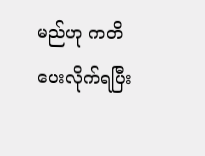မည်ဟု ကတိပေးလိုက်ရပြီး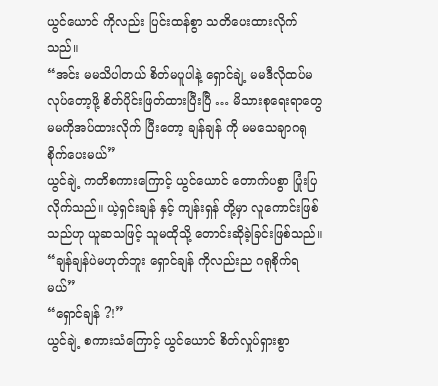ယွင်ယောင် ကိုလည်း ပြင်းထန်စွာ သတိပေးထားလိုက်သည်။
“အင်း မမသိပါတယ် စိတ်မပူပါနဲ့ ရှောင်ချဲ့ မမဒီလိုထပ်မလုပ်တော့ဖို့ စိတ်ပိုင်းဖြတ်ထားပြီးပြီ … မိသားစုရေးရာတွေ မမကိုအပ်ထားလိုက် ပြီးတော့ ချန်ချန် ကို မမသေချာဂရုစိုက်ပေးမယ်”
ယွင်ချဲ့ ကတိစကားကြောင့် ယွင်ယောင် တောက်ပစွာ ပြုံးပြလိုက်သည်။ ယဲ့ရှင်းချန် နှင့် ကျန်းရှန် တို့မှာ လူကောင်းဖြစ်သည်ဟု ယူဆသဖြင့် သူမထိုသို့ တောင်းဆိုခဲ့ခြင်းဖြစ်သည်။
“ချန်ချန်ပဲမဟုတ်ဘူး ရှောင်ချန် ကိုလည်းည ဂရုစိုက်ရမယ်”
“ရှောင်ချန် ?!”
ယွင်ချဲ့ စကားသံကြောင့် ယွင်ယောင် စိတ်လှုပ်ရှားစွာ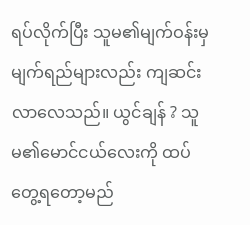ရပ်လိုက်ပြီး သူမ၏မျက်ဝန်းမှ မျက်ရည်များလည်း ကျဆင်းလာလေသည်။ ယွင်ချန် ? သူမ၏မောင်ငယ်လေးကို ထပ်တွေ့ရတော့မည်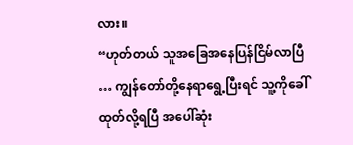လား။
“ဟုတ်တယ် သူအခြေအနေပြန်ငြိမ်လာပြီ … ကျွန်တော်တို့နေရာရွေ့ပြီးရင် သူ့ကိုခေါ်ထုတ်လို့ရပြီ အပေါ်ဆုံး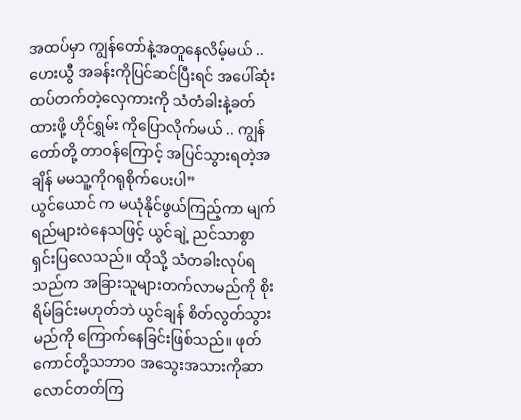အထပ်မှာ ကျွန်တော်နဲ့အတူနေလိမ့်မယ် .. ဟေးယွီ အခန်းကိုပြင်ဆင်ပြီးရင် အပေါ်ဆုံးထပ်တက်တဲ့လှေကားကို သံတံခါးနဲ့ခတ်ထားဖို့ ဟိုင်ရွှမ်း ကိုပြောလိုက်မယ် .. ကျွန်တော်တို့ တာဝန်ကြောင့် အပြင်သွားရတဲ့အချိန် မမသူ့ကိုဂရုစိုက်ပေးပါ”
ယွင်ယောင် က မယုံနိုင်ဖွယ်ကြည့်ကာ မျက်ရည်များဝဲနေသဖြင့် ယွင်ချဲ့ ညင်သာစွာရှင်းပြလေသည်။ ထိုသို့ သံတခါးလုပ်ရသည်က အခြားသူများတက်လာမည်ကို စိုးရိမ်ခြင်းမဟုတ်ဘဲ ယွင်ချန် စိတ်လွတ်သွားမည်ကို ကြောက်နေခြင်းဖြစ်သည်။ ဖုတ်ကောင်တို့သဘာဝ အသွေးအသားကိုဆာလောင်တတ်ကြ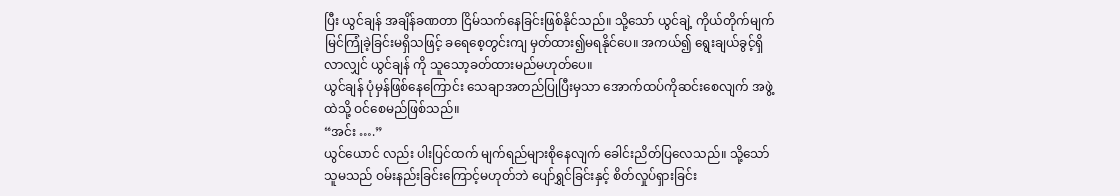ပြီး ယွင်ချန် အချိန်ခဏတာ ငြိမ်သက်နေခြင်းဖြစ်နိုင်သည်။ သို့သော် ယွင်ချဲ့ ကိုယ်တိုက်မျက်မြင်ကြုံခဲ့ခြင်းမရှိသဖြင့် ခရေစေ့တွင်းကျ မှတ်ထား၍မရနိုင်ပေ။ အကယ်၍ ရွေးချယ်ခွင့်ရှိလာလျှင် ယွင်ချန် ကို သူသော့ခတ်ထားမည်မဟုတ်ပေ။
ယွင်ချန် ပုံမှန်ဖြစ်နေကြောင်း သေချာအတည်ပြုပြီးမှသာ အောက်ထပ်ကိုဆင်းစေလျက် အဖွဲ့ထဲသို့ ဝင်စေမည်ဖြစ်သည်။
“အင်း ….”
ယွင်ယောင် လည်း ပါးပြင်ထက် မျက်ရည်များစိုနေလျက် ခေါင်းညိတ်ပြလေသည်။ သို့သော် သူမသည် ဝမ်းနည်းခြင်းကြောင့်မဟုတ်ဘဲ ပျော်ရွှင်ခြင်းနှင့် စိတ်လှုပ်ရှားခြင်း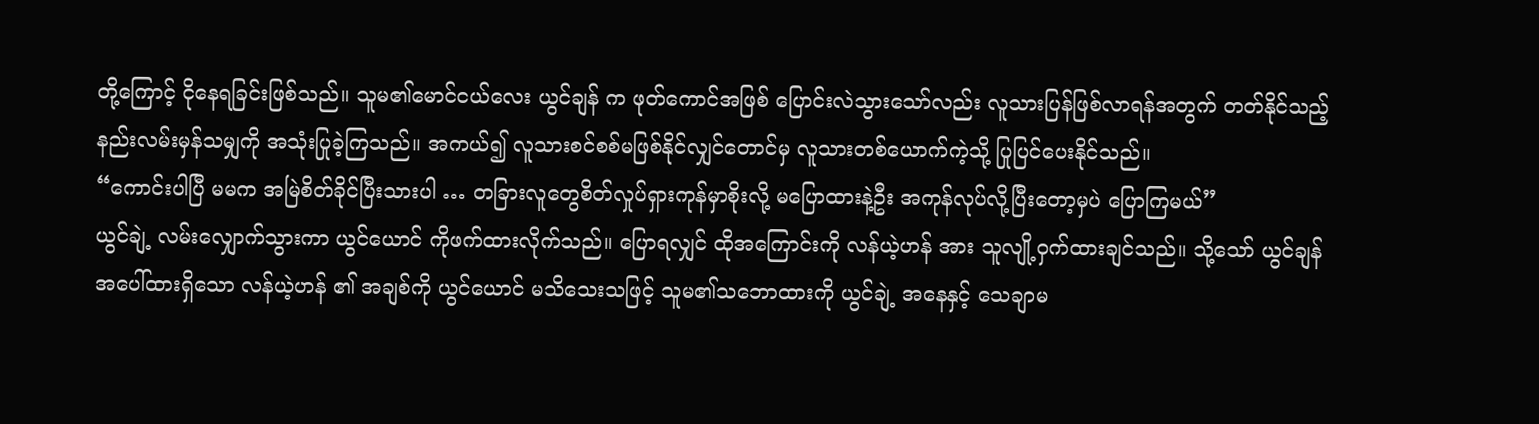တို့ကြောင့် ငိုနေရခြင်းဖြစ်သည်။ သူမ၏မောင်ငယ်လေး ယွင်ချန် က ဖုတ်ကောင်အဖြစ် ပြောင်းလဲသွားသော်လည်း လူသားပြန်ဖြစ်လာရန်အတွက် တတ်နိုင်သည့်နည်းလမ်းမှန်သမျှကို အသုံးပြုခဲ့ကြသည်။ အကယ်၍ လူသားစင်စစ်မဖြစ်နိုင်လျှင်တောင်မှ လူသားတစ်ယောက်ကဲ့သို့ ပြုပြင်ပေးနိုင်သည်။
“ကောင်းပါပြီ မမက အမြဲစိတ်ခိုင်ပြီးသားပါ … တခြားလူတွေစိတ်လှုပ်ရှားကုန်မှာစိုးလို့ မပြောထားနဲ့ဦး အကုန်လုပ်လို့ပြီးတော့မှပဲ ပြောကြမယ်”
ယွင်ချဲ့ လမ်းလျှောက်သွားကာ ယွင်ယောင် ကိုဖက်ထားလိုက်သည်။ ပြောရလျှင် ထိုအကြောင်းကို လန်ယဲ့ဟန် အား သူလျို့ဝှက်ထားချင်သည်။ သို့သော် ယွင်ချန် အပေါ်ထားရှိသော လန်ယဲ့ဟန် ၏ အချစ်ကို ယွင်ယောင် မသိသေးသဖြင့် သူမ၏သဘောထားကို ယွင်ချဲ့ အနေနှင့် သေချာမ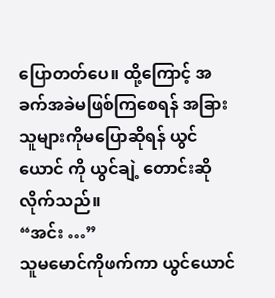ပြောတတ်ပေ။ ထို့ကြောင့် အခက်အခဲမဖြစ်ကြစေရန် အခြားသူများကိုမပြောဆိုရန် ယွင်ယောင် ကို ယွင်ချဲ့ တောင်းဆိုလိုက်သည်။
“အင်း …”
သူမမောင်ကိုဖက်ကာ ယွင်ယောင်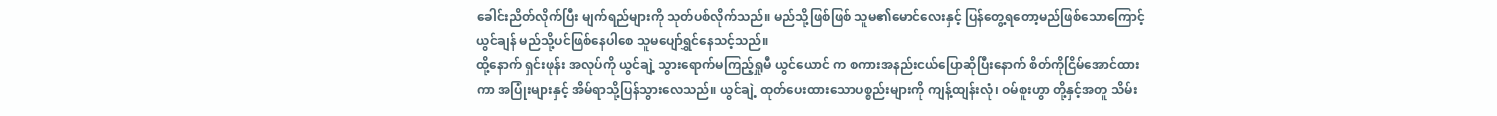ခေါင်းညိတ်လိုက်ပြီး မျက်ရည်များကို သုတ်ပစ်လိုက်သည်။ မည်သို့ဖြစ်ဖြစ် သူမ၏မောင်လေးနှင့် ပြန်တွေ့ရတော့မည်ဖြစ်သောကြောင့် ယွင်ချန် မည်သို့ပင်ဖြစ်နေပါစေ သူမပျော်ရွှင်နေသင့်သည်။
ထို့နောက် ရှင်းဖုန်း အလုပ်ကို ယွင်ချဲ့ သွားရောက်မကြည့်ရှုမီ ယွင်ယောင် က စကားအနည်းငယ်ပြောဆိုပြီးနောက် စိတ်ကိုငြိမ်အောင်ထားကာ အပြုံးများနှင့် အိမ်ရာသို့ပြန်သွားလေသည်။ ယွင်ချဲ့ ထုတ်ပေးထားသောပစ္စည်းများကို ကျန့်ထျန်းလုံ၊ ဝမ်စူးဟွာ တို့နှင့်အတူ သိမ်း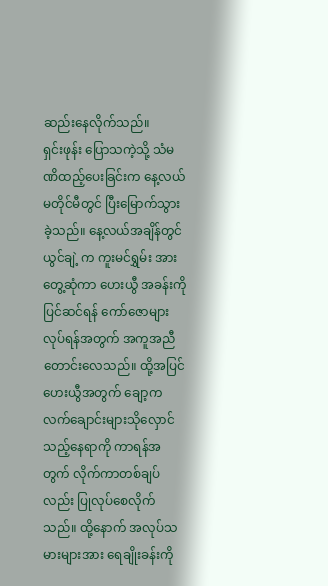ဆည်းနေလိုက်သည်။
ရှင်းဖုန်း ပြောသကဲ့သို့ သံမဏိထည့်ပေးခြင်းက နေ့လယ်မတိုင်မီတွင် ပြီးမြောက်သွားခဲ့သည်။ နေ့လယ်အချိန်တွင် ယွင်ချဲ့ က ကူးမင်ရွှမ်း အားတွေ့ဆုံကာ ဟေးယွီ အခန်းကိုပြင်ဆင်ရန် ကော်ဇောများလုပ်ရန်အတွက် အကူအညီတောင်းလေသည်။ ထို့အပြင် ဟေးယွီအတွက် ချော့ကလက်ချောင်းများသိုလှောင်သည့်နေရာကို ကာရန်အတွက် လိုက်ကာတစ်ချပ်လည်း ပြုလုပ်စေလိုက်သည်။ ထို့နောက် အလုပ်သမားများအား ရေချိုးခန်းကို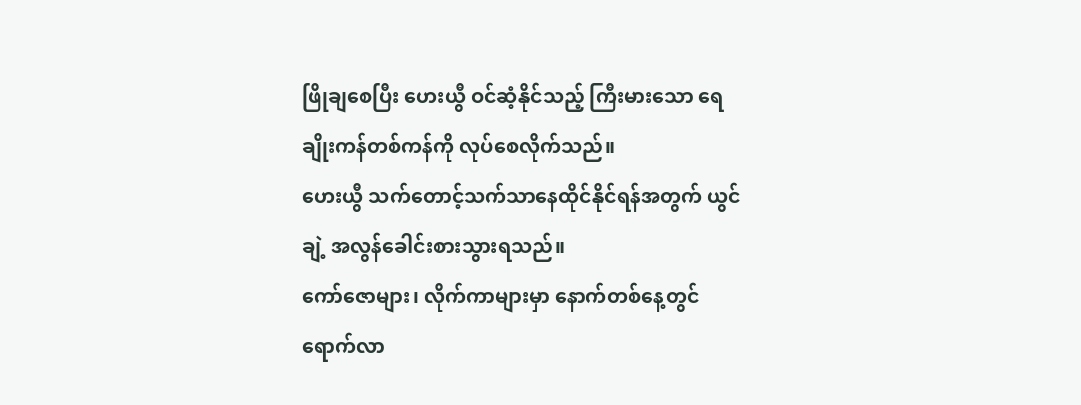ဖြိုချစေပြီး ဟေးယွီ ဝင်ဆံ့နိုင်သည့် ကြီးမားသော ရေချိုးကန်တစ်ကန်ကို လုပ်စေလိုက်သည်။
ဟေးယွီ သက်တောင့်သက်သာနေထိုင်နိုင်ရန်အတွက် ယွင်ချဲ့ အလွန်ခေါင်းစားသွားရသည်။
ကော်ဇောများ၊ လိုက်ကာများမှာ နောက်တစ်နေ့တွင် ရောက်လာ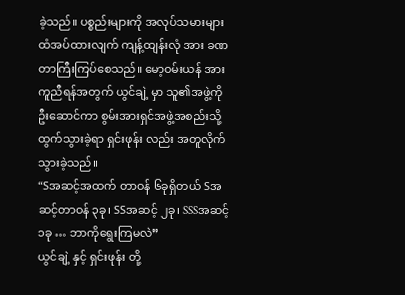ခဲ့သည်။ ပစ္စည်းများကို အလုပ်သမားများထံအပ်ထားလျက် ကျန့်ထျန်းလုံ အား ခဏတာကြီးကြပ်စေသည်။ မော့ဝမ်းယန် အား ကူညီရန်အတွက် ယွင်ချဲ့ မှာ သူ၏အဖွဲ့ကိုဦးဆောင်ကာ စွမ်းအားရှင်အဖွဲ့အစည်းသို့ ထွက်သွားခဲ့ရာ ရှင်းဖုန်း လည်း အတူလိုက်သွားခဲ့သည်။
“Sအဆင့်အထက် တာဝန် ၆ခုရှိတယ် Sအဆင့်တာဝန် ၃ခု၊ SSအဆင့် ၂ခု၊ SSSအဆင့် ၁ခု … ဘာကိုရွေးကြမလဲ”
ယွင်ချဲ့ နှင့် ရှင်းဖုန်း တို့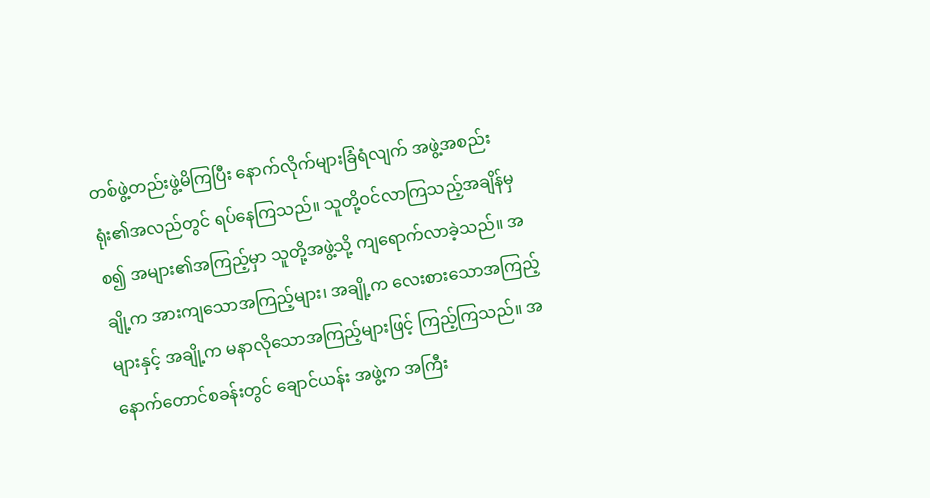တစ်ဖွဲ့တည်းဖွဲ့မိကြပြီး နောက်လိုက်များခြံရံလျက် အဖွဲ့အစည်းရုံး၏အလည်တွင် ရပ်နေကြသည်။ သူတို့ဝင်လာကြသည့်အချိန်မှစ၍ အများ၏အကြည့်မှာ သူတို့အဖွဲ့သို့ ကျရောက်လာခဲ့သည်။ အချို့က အားကျသောအကြည့်များ၊ အချို့က လေးစားသောအကြည့်များနှင့် အချို့က မနာလိုသောအကြည့်များဖြင့် ကြည့်ကြသည်။ အနောက်တောင်စခန်းတွင် ချောင်ယန်း အဖွဲ့က အကြီး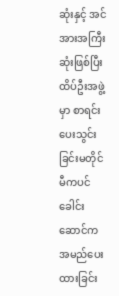ဆုံးနှင့် အင်အားအကြီးဆုံးဖြစ်ပြီး ထိပ်ဦးအဖွဲ့မှာ စာရင်းပေးသွင်းခြင်းမတိုင်မီကပင် ခေါင်းဆောင်က အမည်ပေးထားခြင်း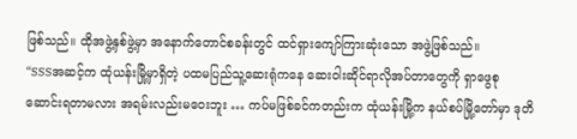ဖြစ်သည်။ ထိုအဖွဲ့နှစ်ဖွဲ့မှာ အနောက်တောင်စခန်းတွင် ထင်ရှားကျော်ကြားဆုံးသော အဖွဲ့ဖြစ်သည်။
“SSSအဆင့်က ထုံယန်းမြို့မှာရှိတဲ့ ပထမပြည်သူ့ဆေးရုံကနေ ဆေးဝါးဆိုင်ရာလိုအပ်တာတွေကို ရှာဖွေစုဆောင်းရတာမလား အရမ်းလည်းမဝေးဘူး … ကပ်မဖြစ်ခင်ကတည်းက ထုံယန်းမြို့က နယ်စပ်မြို့တော်မှာ ဒုတိ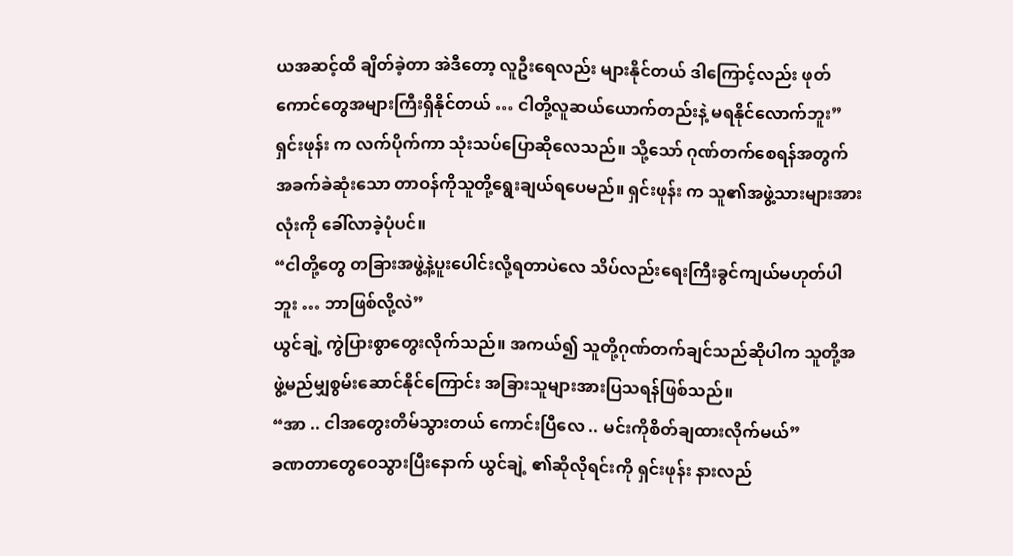ယအဆင့်ထိ ချိတ်ခဲ့တာ အဲဒီတော့ လူဦးရေလည်း များနိုင်တယ် ဒါကြောင့်လည်း ဖုတ်ကောင်တွေအများကြီးရှိနိုင်တယ် … ငါတို့လူဆယ်ယောက်တည်းနဲ့ မရနိုင်လောက်ဘူး”
ရှင်းဖုန်း က လက်ပိုက်ကာ သုံးသပ်ပြောဆိုလေသည်။ သို့သော် ဂုဏ်တက်စေရန်အတွက် အခက်ခဲဆုံးသော တာဝန်ကိုသူတို့ရွေးချယ်ရပေမည်။ ရှင်းဖုန်း က သူ၏အဖွဲ့သားများအားလုံးကို ခေါ်လာခဲ့ပုံပင်။
“ငါတို့တွေ တခြားအဖွဲ့နဲ့ပူးပေါင်းလို့ရတာပဲလေ သိပ်လည်းရေးကြီးခွင်ကျယ်မဟုတ်ပါဘူး … ဘာဖြစ်လို့လဲ”
ယွင်ချဲ့ ကွဲပြားစွာတွေးလိုက်သည်။ အကယ်၍ သူတို့ဂုဏ်တက်ချင်သည်ဆိုပါက သူတို့အဖွဲ့မည်မျှစွမ်းဆောင်နိုင်ကြောင်း အခြားသူများအားပြသရန်ဖြစ်သည်။
“အာ .. ငါအတွေးတိမ်သွားတယ် ကောင်းပြီလေ .. မင်းကိုစိတ်ချထားလိုက်မယ်”
ခဏတာတွေဝေသွားပြီးနောက် ယွင်ချဲ့ ၏ဆိုလိုရင်းကို ရှင်းဖုန်း နားလည်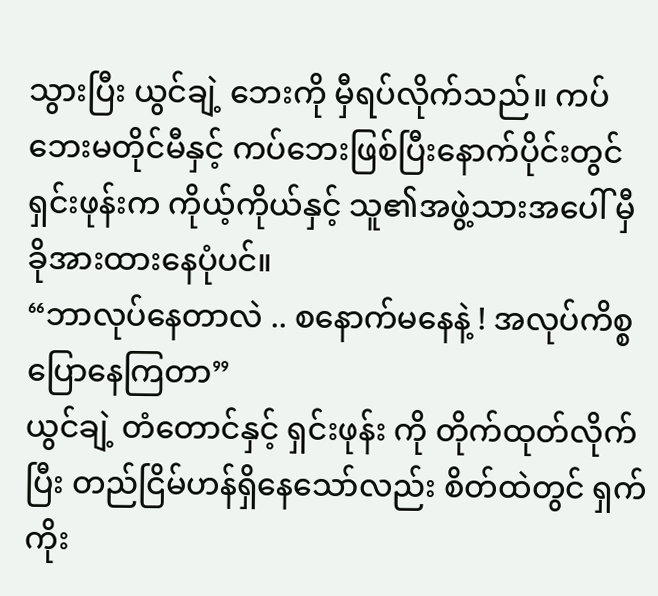သွားပြီး ယွင်ချဲ့ ဘေးကို မှီရပ်လိုက်သည်။ ကပ်ဘေးမတိုင်မီနှင့် ကပ်ဘေးဖြစ်ပြီးနောက်ပိုင်းတွင် ရှင်းဖုန်းက ကိုယ့်ကိုယ်နှင့် သူ၏အဖွဲ့သားအပေါ် မှီခိုအားထားနေပုံပင်။
“ဘာလုပ်နေတာလဲ .. စနောက်မနေနဲ့ ! အလုပ်ကိစ္စပြောနေကြတာ”
ယွင်ချဲ့ တံတောင်နှင့် ရှင်းဖုန်း ကို တိုက်ထုတ်လိုက်ပြီး တည်ငြိမ်ဟန်ရှိနေသော်လည်း စိတ်ထဲတွင် ရှက်ကိုး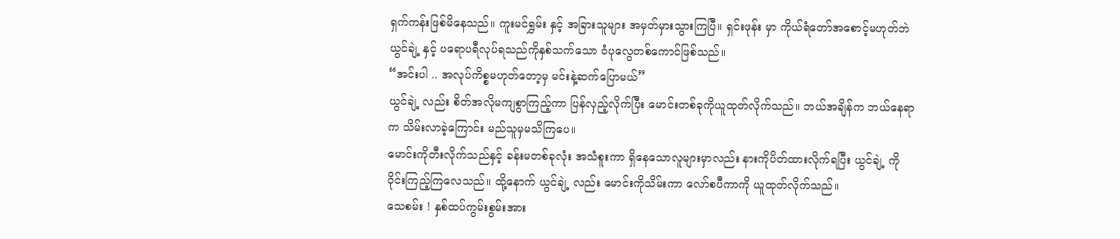ရှက်ကန်းဖြစ်မိနေသည်။ ကူးမင်ရွှမ်း နှင့် အခြားသူများ အမှတ်မှားသွားကြပြီ။ ရှင်းဖုန်း မှာ ကိုယ်ရံတော်အစောင့်မဟုတ်ဘဲ ယွင်ချဲ့ နှင့် ပရောပရီလုပ်ရသည်ကိုနှစ်သက်သော ဝံပုလွေတစ်ကောင်ဖြစ်သည်။
“အင်းပါ .. အလုပ်ကိစ္စမဟုတ်တော့မှ မင်းနဲ့ဆက်ပြောမယ်”
ယွင်ချဲ့ လည်း စိတ်အလိုမကျစွာကြည့်ကာ ပြန်လှည့်လိုက်ပြီး မောင်းတစ်ခုကိုယူထုတ်လိုက်သည်။ ဘယ်အချိန်က ဘယ်နေရာက သိမ်းလာခဲ့ကြောင်း မည်သူမှမသိကြပေ။
မောင်းကိုတီးလိုက်သည်နှင့် ခန်းမတစ်ခုလုံး အသံစူးကာ ရှိနေသောလူများမှာလည်း နားကိုပိတ်ထားလိုက်ရပြီး ယွင်ချဲ့ ကို ဝိုင်းကြည့်ကြလေသည်။ ထို့နောက် ယွင်ချဲ့ လည်း မောင်းကိုသိမ်းကာ လော်စပီကာကို ယူထုတ်လိုက်သည်။
သေစမ်း ! နှစ်ထပ်ကွမ်းစွမ်းအား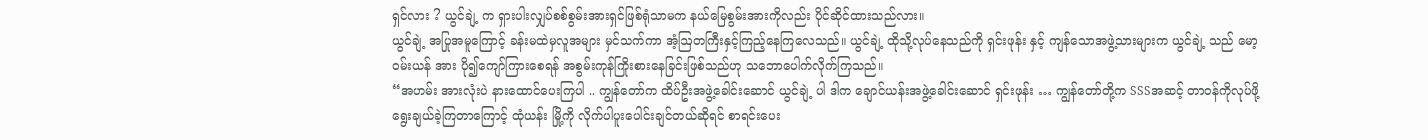ရှင်လား ? ယွင်ချဲ့ က ရှားပါးလျှပ်စစ်စွမ်းအားရှင်ဖြစ်ရုံသာမက နယ်မြေစွမ်းအားကိုလည်း ပိုင်ဆိုင်ထားသည်လား။
ယွင်ချဲ့ အပြုအမူကြောင့် ခန်းမထဲမှလူအများ မှင်သက်ကာ အံ့ဩတကြီးနှင့်ကြည့်နေကြလေသည်။ ယွင်ချဲ့ ထိုသို့လုပ်နေသည်ကို ရှင်းဖုန်း နှင့် ကျန်သောအဖွဲ့သားများက ယွင်ချဲ့ သည် မော့ဝမ်းယန် အား ပို၍ကျော်ကြားစေရန် အစွမ်းကုန်ကြိုးစားနေခြင်းဖြစ်သည်ဟု သဘောပေါက်လိုက်ကြသည်။
“အဟမ်း အားလုံးပဲ နားထောင်ပေးကြပါ .. ကျွန်တော်က ထိပ်ဦးအဖွဲ့ခေါင်းဆောင် ယွင်ချဲ့ ပါ ဒါက ချောင်ယန်းအဖွဲ့ခေါင်းဆောင် ရှင်းဖုန်း … ကျွန်တော်တို့က SSSအဆင့် တာဝန်ကိုလုပ်ဖို့ရွေးချယ်ခဲ့ကြတာကြောင့် ထုံယန်း မြို့ကို လိုက်ပါပူးပေါင်းချင်တယ်ဆိုရင် စာရင်းပေး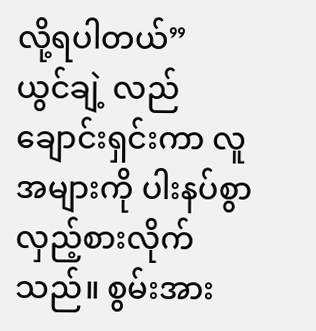လို့ရပါတယ်”
ယွင်ချဲ့ လည်ချောင်းရှင်းကာ လူအများကို ပါးနပ်စွာ လှည့်စားလိုက်သည်။ စွမ်းအား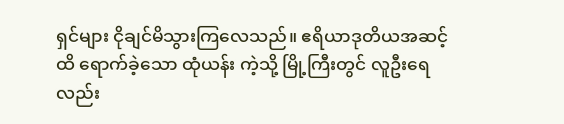ရှင်များ ငိုချင်မိသွားကြလေသည်။ ဧရိယာဒုတိယအဆင့်ထိ ရောက်ခဲ့သော ထုံယန်း ကဲ့သို့ မြို့ကြီးတွင် လူဦးရေလည်း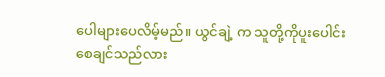ပေါများပေလိမ့်မည်။ ယွင်ချဲ့ က သူတို့ကိုပူးပေါင်းစေချင်သည်လား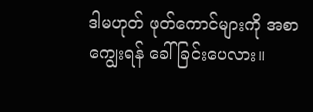ဒါမဟုတ် ဖုတ်ကောင်များကို အစာကျွေးရန် ခေါ်ခြင်းပေလား။